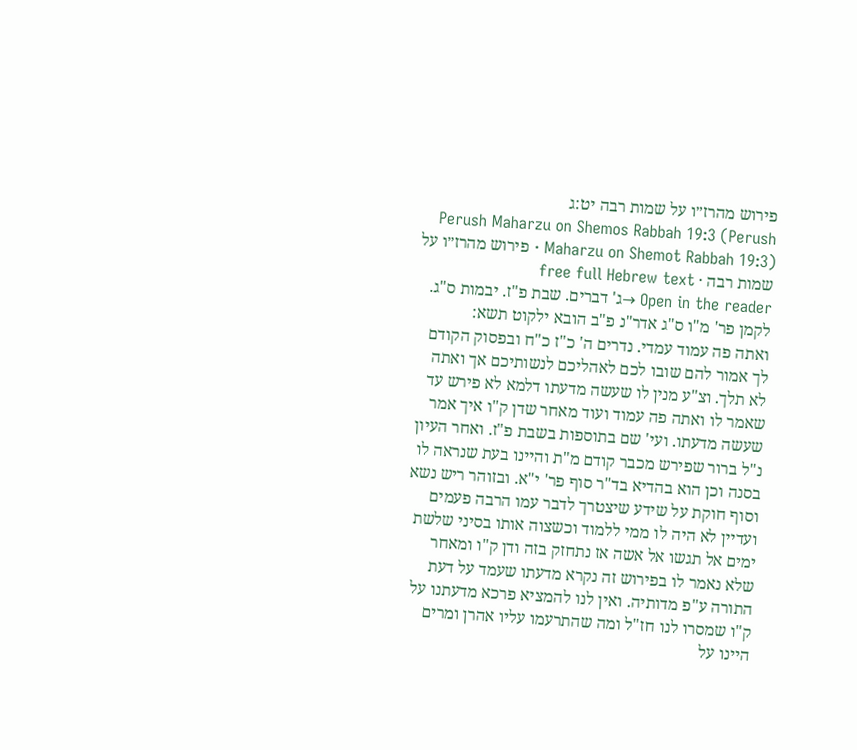פירוש מהרז״ו על שמות רבה יט:ג
Perush Maharzu on Shemos Rabbah 19:3 (Perush Maharzu on Shemot Rabbah 19:3) · פירוש מהרז״ו על שמות רבה · free full Hebrew text
Open in the reader →ג' דברים. שבת פ"ז. יבמות ס"ג. לקמן פר' מ"ו ס"ג אדר"נ פ"ב הובא ילקוט תשא:
ואתה פה עמוד עמדי. נדרים ה' כ"ז כ"ח ובפסוק הקודם לך אמור להם שובו לכם לאהליכם לנשותיכם אך ואתה לא תלך. וצ"ע מנין לו שעשה מדעתו דלמא לא פירש עד שאמר לו ואתה פה עמוד ועוד מאחר שדן ק"ו איך אמר שעשה מדעתו. ועי' שם בתוספות בשבת פ"ז. ואחר העיון נ"ל ברור שפירש מכבר קודם מ"ת והיינו בעת שנראה לו בסנה וכן הוא בהדיא בד"ר סוף פר' י"א. ובזוהר ריש נשא וסוף חוקת על שידע שיצטרך לדבר עמו הרבה פעמים ועדיין לא היה לו ממי ללמוד וכשצוה אותו בסיני שלשת ימים אל תגשו אל אשה אז נתחזק בזה ודן ק"ו ומאחר שלא נאמר לו בפירוש זה נקרא מדעתו שעמד על דעת התורה ע"פ מדותיה. ואין לנו להמציא פרכא מדעתנו על ק"ו שמסרו לנו חז"ל ומה שהתרעמו עליו אהרן ומרים היינו על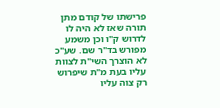פרישתו של קודם מתן תורה שאז לא היה לו לדרוש ק"ו וכן משמע מפורש בד"ר שם. שע"כ לא הוצרך השי"ת לצוות עליו בעת מ"ת שיפרוש רק צוה עליו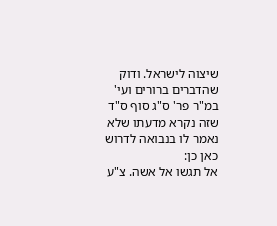שיצוה לישראל. ודוק שהדברים ברורים ועי' במ"ר פר' ס"ג סוף ס"ד שזה נקרא מדעתו שלא נאמר לו בנבואה לדרוש כאן כן:
אל תגשו אל אשה. צ"ע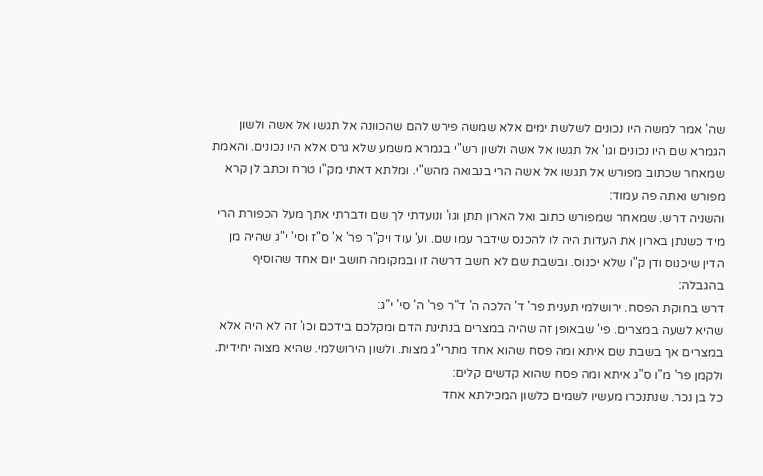שה' אמר למשה היו נכונים לשלשת ימים אלא שמשה פירש להם שהכוונה אל תגשו אל אשה ולשון הגמרא שם היו נכונים וגו' אל תגשו אל אשה ולשון רש"י בגמרא משמע שלא גרס אלא היו נכונים. והאמת שמאחר שכתוב מפורש אל תגשו אל אשה הרי בנבואה מהש"י. ומלתא דאתי מק"ו טרח וכתב לן קרא מפורש ואתה פה עמוד:
והשניה דרש. שמאחר שמפורש כתוב ואל הארון תתן וגו' ונועדתי לך שם ודברתי אתך מעל הכפורת הרי מיד כשנתן בארון את העדות היה לו להכנס שידבר עמו שם. וע' עוד ויק"ר פר' א' ס"ז וסי' י"ג שהיה מן הדין שיכנוס ודן ק"ו שלא יכנוס. ובשבת שם לא חשב דרשה זו ובמקומה חושב יום אחד שהוסיף בהגבלה:
דרש בחוקת הפסח. ירושלמי תענית פר' ד' הלכה ה' ד"ר פר' ה' סי' י"ג:
שהיא לשעה במצרים. פי' שבאופן זה שהיה במצרים בנתינת הדם ומקלכם בידכם וכו' זה לא היה אלא במצרים אך בשבת שם איתא ומה פסח שהוא אחד מתרי"ג מצות. ולשון הירושלמי. שהיא מצוה יחידית. ולקמן פר' מ"ו ס"ג איתא ומה פסח שהוא קדשים קלים:
כל בן נכר. שנתנכרו מעשיו לשמים כלשון המכילתא אחד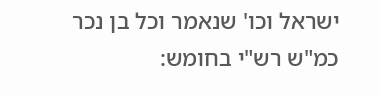ישראל וכו' שנאמר וכל בן נכר כמ"ש רש"י בחומש: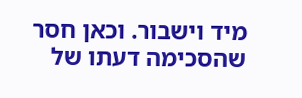מיד וישבור. וכאן חסר שהסכימה דעתו של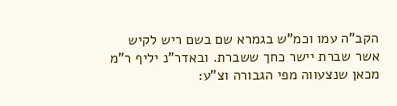הקב"ה עמו וכמ"ש בגמרא שם בשם ריש לקיש אשר שברת יישר כחך ששברת. ובאדר"נ יליף ר"מ מכאן שנצעווה מפי הגבורה וצ"ע: